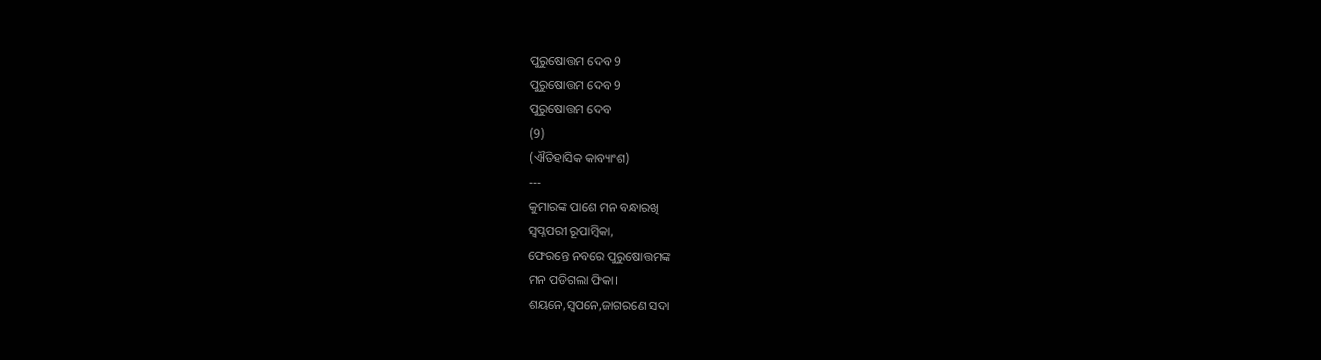ପୁରୁଷୋତ୍ତମ ଦେବ 9
ପୁରୁଷୋତ୍ତମ ଦେବ 9
ପୁରୁଷୋତ୍ତମ ଦେବ
(9)
(ଐତିହାସିକ କାବ୍ୟାଂଶ)
---
କୁମାରଙ୍କ ପାଶେ ମନ ବନ୍ଧାରଖି
ସ୍ୱପ୍ନପରୀ ରୂପାମ୍ବିକା,
ଫେରନ୍ତେ ନବରେ ପୁରୁଷୋତ୍ତମଙ୍କ
ମନ ପଡିଗଲା ଫିକା।
ଶୟନେ,ସ୍ୱପନେ,ଜାଗରଣେ ସଦା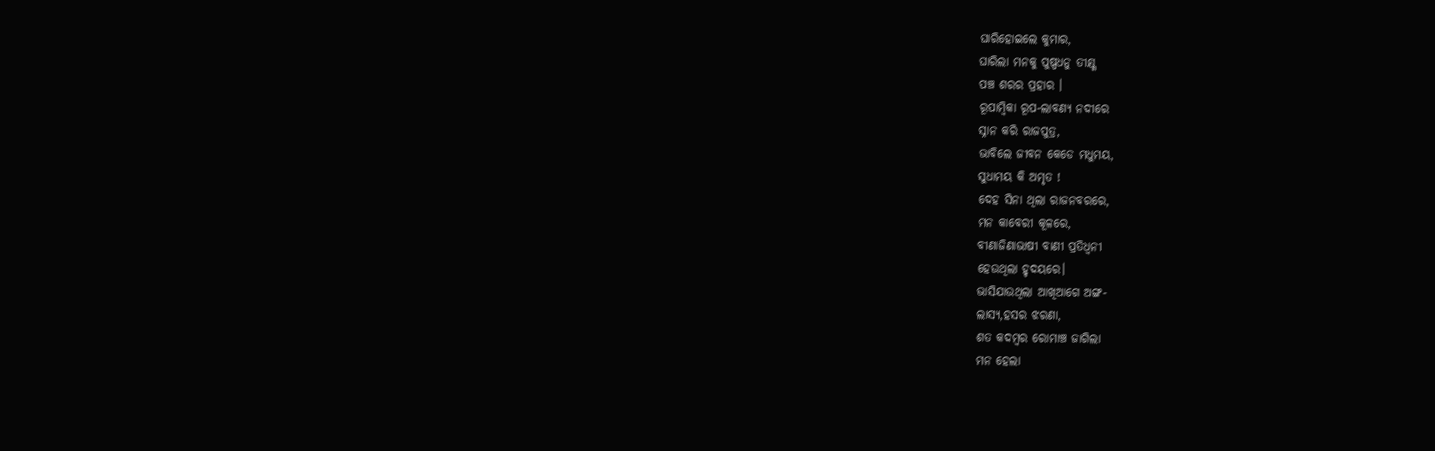ଘାରିହୋଇଲେ କୁମାର,
ଘାରିଲା ମନକୁ ପୁଷ୍ପଧନୁ ତୀକ୍ଷ୍ଣ
ପଞ୍ଚ ଶରର ପ୍ରହାର ।
ରୂପାମ୍ବିକା ରୂପ-ଲାବଣ୍ୟ ନଦୀରେ
ସ୍ନାନ କରି ରାଜପୁତ୍ର,
ଭାବିଲେ ଜୀବନ କେଡେ ମଧୁମୟ,
ସୁଧାମୟ କି ଅମୃତ !
ଦେହ ସିନା ଥିଲା ରାଜନବରରେ,
ମନ କାବେରୀ କୂଳରେ,
ବୀଣାଜିଣାଭାଷୀ ବାଣୀ ପ୍ରତିଧ୍ୱନୀ
ହେଉଥିଲା ହୃଦୟରେ।
ଭାସିଯାଉଥିଲା ଆଖିଆଗେ ଅଙ୍ଗ-
ଲାସ୍ୟ,ହସର ଝରଣା,
ଶତ କଦମ୍ବର ରୋମାଞ୍ଚ ଜାଗିଲା
ମନ ହେଲା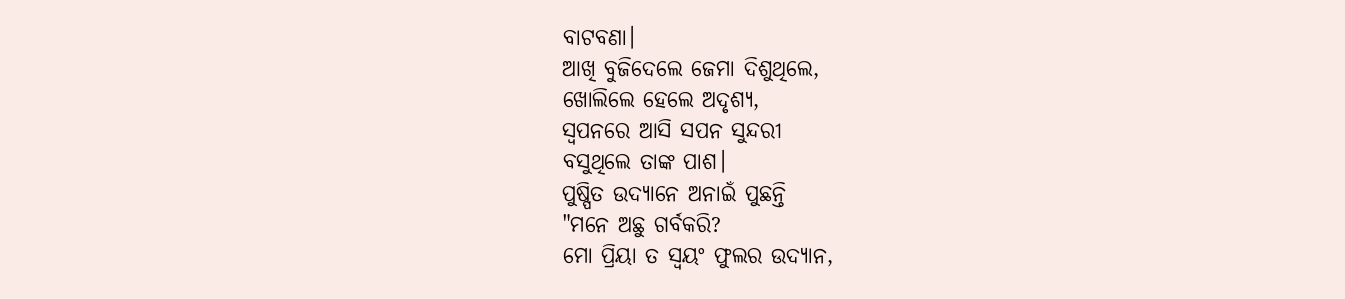ବାଟବଣା।
ଆଖି ବୁଜିଦେଲେ ଜେମା ଦିଶୁଥିଲେ,
ଖୋଲିଲେ ହେଲେ ଅଦୃଶ୍ୟ,
ସ୍ୱପନରେ ଆସି ସପନ ସୁନ୍ଦରୀ
ବସୁଥିଲେ ତାଙ୍କ ପାଶ।
ପୁଷ୍ପିତ ଉଦ୍ୟାନେ ଅନାଇଁ ପୁଛନ୍ତି
"ମନେ ଅଛୁ ଗର୍ବକରି?
ମୋ ପ୍ରିୟା ତ ସ୍ୱୟଂ ଫୁଲର ଉଦ୍ୟାନ,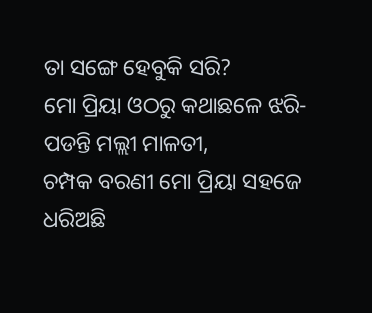ତା ସଙ୍ଗେ ହେବୁକି ସରି?
ମୋ ପ୍ରିୟା ଓଠରୁ କଥାଛଳେ ଝରି-
ପଡନ୍ତି ମଲ୍ଲୀ ମାଳତୀ,
ଚମ୍ପକ ବରଣୀ ମୋ ପ୍ରିୟା ସହଜେ
ଧରିଅଛି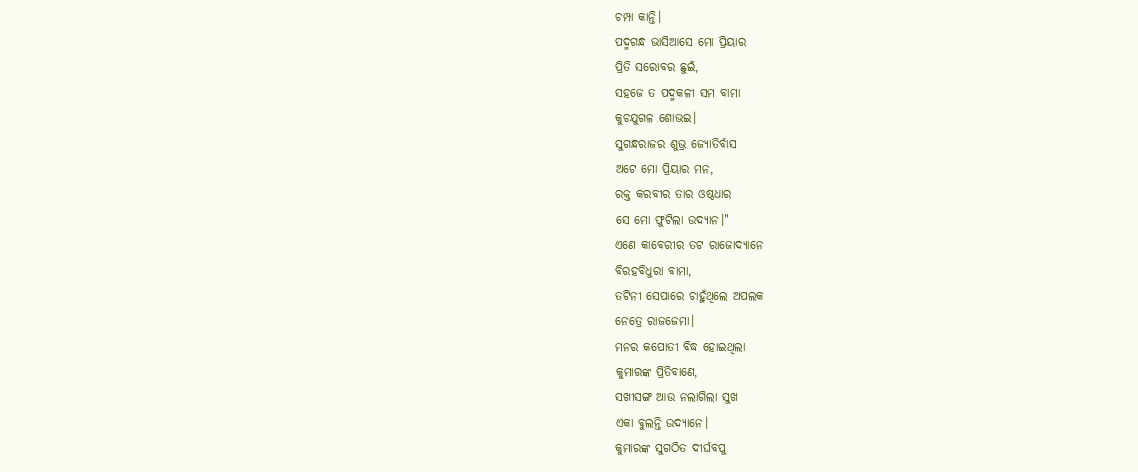ଚମ୍ପା କାନ୍ତି।
ପଦ୍ମଗନ୍ଧ ଭାସିଆସେ ମୋ ପ୍ରିୟାର
ପ୍ରିତି ସରୋବର ଛୁଇଁ,
ସହଜେ ତ ପଦ୍ମକଳୀ ସମ ବାମା
କୁଚଯୁଗଳ ଶୋଭଇ।
ସୁଗନ୍ଧରାଜର ଶୁଭ୍ର ଜ୍ୟୋତିର୍ବାସ
ଅଟେ ମୋ ପ୍ରିୟାର ମନ,
ରକ୍ତ କରବୀର ତାର ଓଷ୍ଠଧାର
ସେ ମୋ ଫୁଟିଲା ଉଦ୍ୟାନ।"
ଏଣେ କାବେରୀର ତଟ ରାଜୋଦ୍ୟାନେ
ବିରହବିଧୁରା ବାମା,
ତଟିନୀ ସେପାରେ ଚାହୁଁଥିଲେ ଅପଲକ
ନେତ୍ରେ ରାଜଜେମା।
ମନର କପୋତୀ ବିଦ୍ଧ ହୋଇଥିଲା
କୁମାରଙ୍କ ପ୍ରିତିବାଣେ,
ସଖୀସଙ୍ଗ ଆଉ ନଲାଗିଲା ସୁଖ
ଏକା ବୁଲନ୍ତି ଉଦ୍ୟାନେ।
କୁମାରଙ୍କ ସୁଗଠିତ ଦୀର୍ଘବପୁ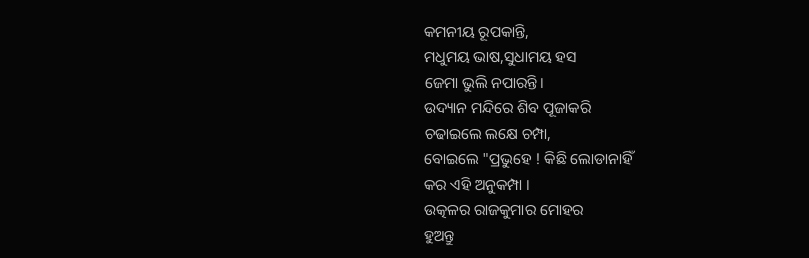କମନୀୟ ରୂପକାନ୍ତି,
ମଧୁମୟ ଭାଷ,ସୁଧାମୟ ହସ
ଜେମା ଭୁଲି ନପାରନ୍ତି।
ଉଦ୍ୟାନ ମନ୍ଦିରେ ଶିବ ପୂଜାକରି
ଚଢାଇଲେ ଲକ୍ଷେ ଚମ୍ପା,
ବୋଇଲେ "ପ୍ରଭୁହେ ! କିଛି ଲୋଡାନାହିଁ
କର ଏହି ଅନୁକମ୍ପା ।
ଉତ୍କଳର ରାଜକୁମାର ମୋହର
ହୁଅନ୍ତୁ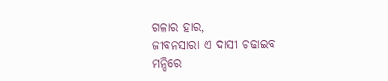ଗଳାର ହାର,
ଜୀବନସାରା ଏ ଦାସୀ ଚଢାଇବ
ମନ୍ଦିରେ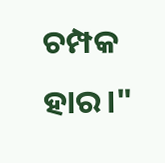ଚମ୍ପକ ହାର।"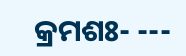କ୍ରମଶଃ- ---